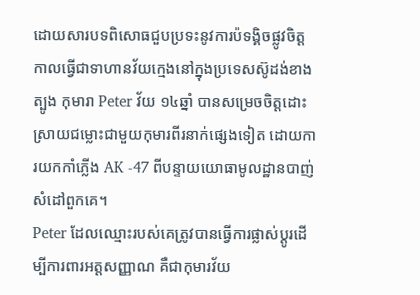ដោយសារបទពិសោធជួបប្រទះនូវការប៉ទង្គិចផ្លូវចិត្ដ កាលធ្វើជាទាហានវ័យក្មេងនៅក្នុងប្រទេសស៊ូដង់ខាងត្បូង កុមារា Peter វ័យ ១៤ឆ្នាំ បានសម្រេចចិត្ដដោះស្រាយជម្លោះជាមួយកុមារពីរនាក់ផ្សេងទៀត ដោយការយកកាំភ្លើង AK -47 ពីបន្ទាយយោធាមូលដ្ឋានបាញ់សំដៅពួកគេ។
Peter ដែលឈ្មោះរបស់គេត្រូវបានធ្វើការផ្លាស់ប្ដូរដើម្បីការពារអត្ដសញ្ញាណ គឺជាកុមារវ័យ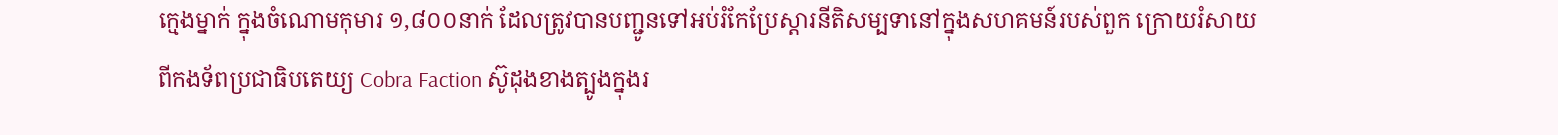ក្មេងម្នាក់ ក្នុងចំណោមកុមារ ១,៨០០នាក់ ដែលត្រូវបានបញ្ជូនទៅអប់រំកែប្រែស្ដារនីតិសម្បទានៅក្នុងសហគមន៍របស់ពួក ក្រោយរំសាយពីកងទ័ពប្រជាធិបតេយ្យ Cobra Faction ស៊ូដុងខាងត្បូងក្នុងរ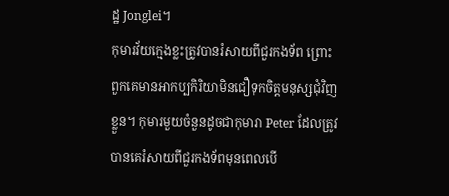ដ្ឋ Jonglei។
កុមារវ័យក្មេងខ្លះត្រូវបានរំសាយពីជួរកងទ័ព ព្រោះពួកគេមានអាកប្បកិរិយាមិនជឿទុកចិត្ដមនុស្សជុំវិញខ្លួន។ កុមារមួយចំនួនដូចជាកុមារា Peter ដែលត្រូវបានគេរំសាយពីជួរកងទ័ពមុនពេលបើ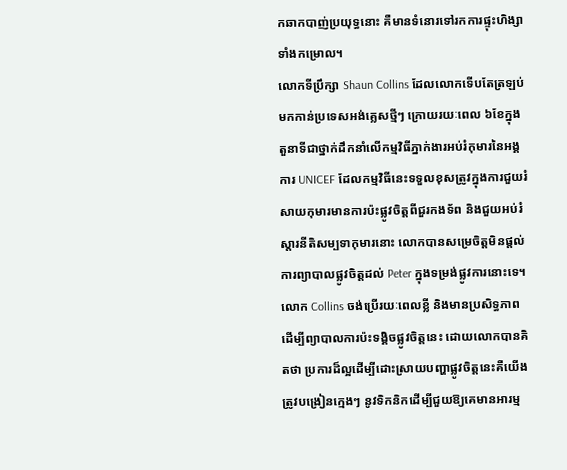កឆាកបាញ់ប្រយុទ្ធនោះ គឺមានទំនោរទៅរកការផ្ទុះហិង្សាទាំងកម្រោល។
លោកទីប្រឹក្សា Shaun Collins ដែលលោកទើបតែត្រឡប់មកកាន់ប្រទេសអង់គ្លេសថ្មីៗ ក្រោយរយៈពេល ៦ខែក្នុងតួនាទីជាថ្នាក់ដឹកនាំលើកម្មវិធីភ្នាក់ងារអប់រំកុមារនៃអង្គការ UNICEF ដែលកម្មវិធីនេះទទួលខុសត្រូវក្នុងការជួយរំសាយកុមារមានការប៉ះផ្លូវចិត្ដពីជួរកងទ័ព និងជួយអប់រំស្ដារនីតិសម្បទាកុមារនោះ លោកបានសម្រេចិត្ដមិនផ្ដល់ការព្យាបាលផ្លូវចិត្ដដល់ Peter ក្នុងទម្រង់ផ្លូវការនោះទេ។
លោក Collins ចង់ប្រើរយៈពេលខ្លី និងមានប្រសិទ្ធភាពដើម្បីព្យាបាលការប៉ះទង្គិចផ្លូវចិត្ដនេះ ដោយលោកបានគិតថា ប្រការដ៏ល្អដើម្បីដោះស្រាយបញ្ហាផ្លូវចិត្ដនេះគឺយើងត្រូវបង្រៀនក្មេងៗ នូវទិកនិកដើម្បីជួយឱ្យគេមានអារម្ម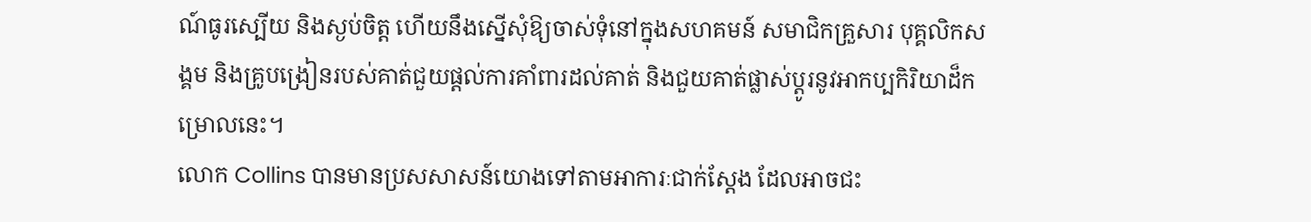ណ៍ធូរស្បើយ និងស្ងប់ចិត្ដ ហើយនឹងស្នើសុំឱ្យចាស់ទុំនៅក្នុងសហគមន៍ សមាជិកគ្រួសារ បុគ្គលិកសង្គម និងគ្រូបង្រៀនរបស់គាត់ជួយផ្ដល់ការគាំពារដល់គាត់ និងជួយគាត់ផ្លាស់ប្ដូរនូវអាកប្បកិរិយាដ៏កម្រោលនេះ។
លោក Collins បានមានប្រសសាសន៍យោងទៅតាមអាការៈជាក់ស្ដែង ដែលអាចជះ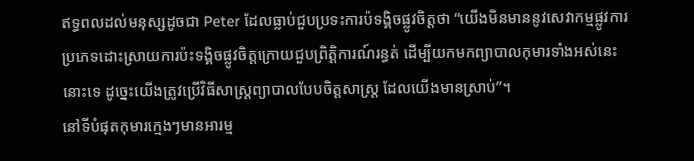ឥទ្ធពលដល់មនុស្សដូចជា Peter ដែលធ្លាប់ជួបប្រទះការប៉ទង្គិចផ្លូវចិត្ដថា “យើងមិនមាននូវសេវាកម្មផ្លូវការប្រភេទដោះស្រាយការប៉ះទង្គិចផ្លូវចិត្ដក្រោយជួបព្រិត្ដិការណ៍រន្ធត់ ដើម្បីយកមកព្យាបាលកុមារទាំងអស់នេះនោះទេ ដូច្នេះយើងត្រូវប្រើវិធីសាស្ដ្រព្យាបាលបែបចិត្ដសាស្ដ្រ ដែលយើងមានស្រាប់”។
នៅទីបំផុតកុមារក្មេងៗមានអារម្ម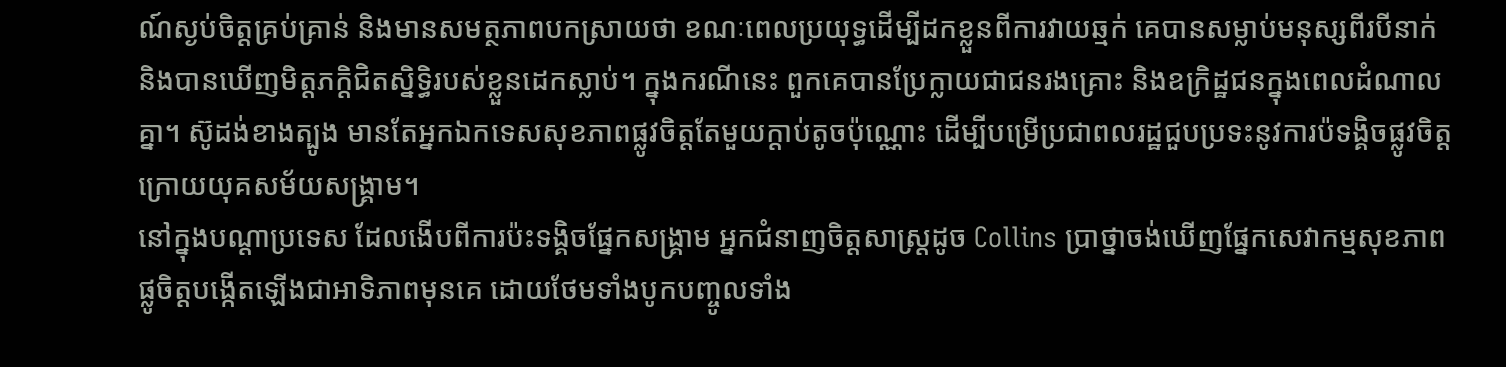ណ៍ស្ងប់ចិត្ដគ្រប់គ្រាន់ និងមានសមត្ថភាពបកស្រាយថា ខណៈពេលប្រយុទ្ធដើម្បីដកខ្លួនពីការវាយឆ្មក់ គេបានសម្លាប់មនុស្សពីរបីនាក់ និងបានឃើញមិត្ដភក្ដិជិតស្និទ្ធិរបស់ខ្លួនដេកស្លាប់។ ក្នុងករណីនេះ ពួកគេបានប្រែក្លាយជាជនរងគ្រោះ និងឧក្រិដ្ឋជនក្នុងពេលដំណាលគ្នា។ ស៊ូដង់ខាងត្បូង មានតែអ្នកឯកទេសសុខភាពផ្លូវចិត្ដតែមួយក្ដាប់តូចប៉ុណ្ណោះ ដើម្បីបម្រើប្រជាពលរដ្ឋជួបប្រទះនូវការប៉ទង្គិចផ្លូវចិត្ដក្រោយយុគសម័យសង្គ្រាម។
នៅក្នុងបណ្ដាប្រទេស ដែលងើបពីការប៉ះទង្គិចផ្នែកសង្គ្រាម អ្នកជំនាញចិត្ដសាស្ដ្រដូច Collins ប្រាថ្នាចង់ឃើញផ្នែកសេវាកម្មសុខភាពផ្លូចិត្ដបង្កើតឡើងជាអាទិភាពមុនគេ ដោយថែមទាំងបូកបញ្ចូលទាំង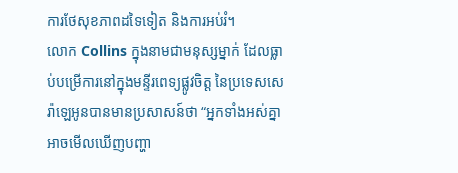ការថែសុខភាពដទៃទៀត និងការអប់រំ។
លោក Collins ក្នុងនាមជាមនុស្សម្នាក់ ដែលធ្លាប់បម្រើការនៅក្នុងមន្ទីរពេទ្យផ្លូវចិត្ដ នៃប្រទេសសេរ៉ាឡេអូនបានមានប្រសាសន៍ថា “អ្នកទាំងអស់គ្នាអាចមើលឃើញបញ្ហា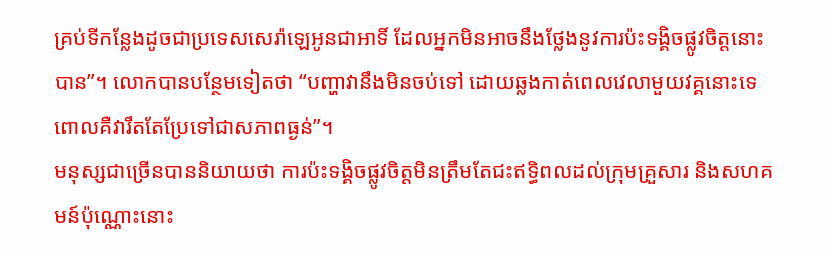គ្រប់ទីកន្លែងដូចជាប្រទេសសេរ៉ាឡេអូនជាអាទិ៍ ដែលអ្នកមិនអាចនឹងថ្លែងនូវការប៉ះទង្គិចផ្លូវចិត្ដនោះបាន”។ លោកបានបន្ថែមទៀតថា “បញ្ហាវានឹងមិនចប់ទៅ ដោយឆ្លងកាត់ពេលវេលាមួយវគ្គនោះទេ ពោលគឺវារឹតតែប្រែទៅជាសភាពធ្ងន់”។
មនុស្សជាច្រើនបាននិយាយថា ការប៉ះទង្គិចផ្លូវចិត្ដមិនត្រឹមតែជះឥទ្ធិពលដល់ក្រុមគ្រួសារ និងសហគមន៍ប៉ុណ្ណោះនោះ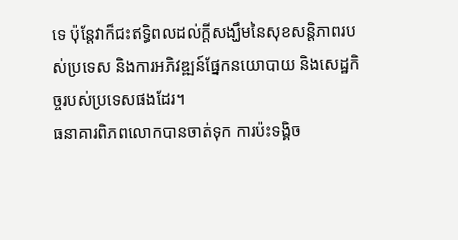ទេ ប៉ុន្ដែវាក៏ជះឥទ្ធិពលដល់ក្ដីសង្ឃឹមនៃសុខសន្ដិភាពរបស់ប្រទេស និងការអភិវឌ្ឍន៍ផ្នែកនយោបាយ និងសេដ្ឋកិច្ចរបស់ប្រទេសផងដែរ។
ធនាគារពិភពលោកបានចាត់ទុក ការប៉ះទង្គិច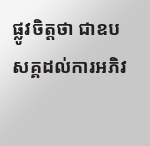ផ្លូវចិត្ដថា ជាឧបសគ្គដល់ការអភិវ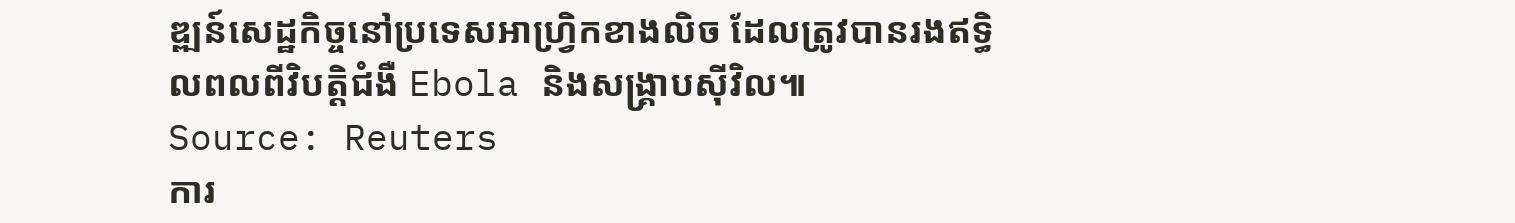ឌ្ឍន៍សេដ្ឋកិច្ចនៅប្រទេសអាហ្វ្រិកខាងលិច ដែលត្រូវបានរងឥទ្ធិលពលពីវិបត្ដិជំងឺ Ebola និងសង្គ្រាបស៊ីវិល៕
Source: Reuters
ការ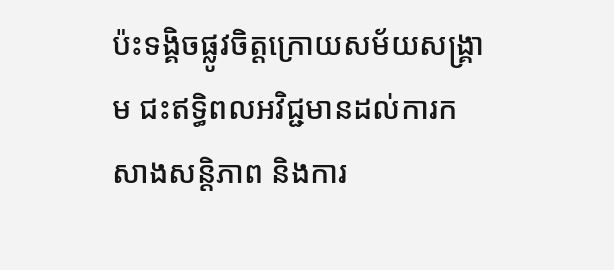ប៉ះទង្គិចផ្លូវចិត្ដក្រោយសម័យសង្គ្រាម ជះឥទ្ធិពលអវិជ្ជមានដល់ការកសាងសន្ដិភាព និងការ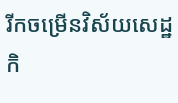រីកចម្រើនវិស័យសេដ្ឋកិ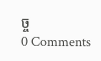ច្ច
0 Comments